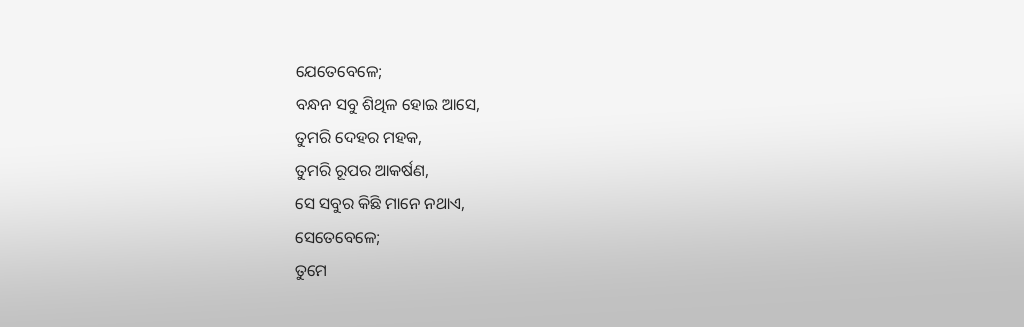ଯେତେବେଳେ;
ବନ୍ଧନ ସବୁ ଶିଥିଳ ହୋଇ ଆସେ,
ତୁମରି ଦେହର ମହକ,
ତୁମରି ରୂପର ଆକର୍ଷଣ,
ସେ ସବୁର କିଛି ମାନେ ନଥାଏ,
ସେତେବେଳେ;
ତୁମେ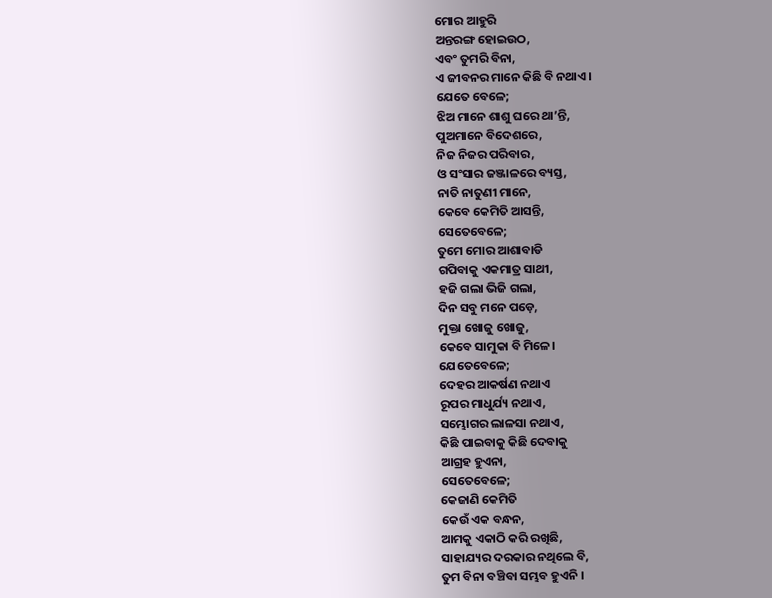ମୋର ଆହୁରି
ଅନ୍ତରଙ୍ଗ ହୋଇଉଠ,
ଏବଂ ତୁମରି ବିନା,
ଏ ଜୀବନର ମାନେ କିଛି ବି ନଥାଏ ।
ଯେତେ ବେଳେ;
ଝିଅ ମାନେ ଶାଶୁ ଘରେ ଥା’ନ୍ତି,
ପୁଅମାନେ ବିଦେଶରେ,
ନିଜ ନିଜର ପରିବାର,
ଓ ସଂସାର ଜଞ୍ଜାଳରେ ବ୍ୟସ୍ତ,
ନାତି ନାତୁଣୀ ମାନେ,
କେବେ କେମିତି ଆସନ୍ତି,
ସେତେବେଳେ;
ତୁମେ ମୋର ଆଶାବାଡି
ଗପିବାକୁ ଏକମାତ୍ର ସାଥୀ,
ହଜି ଗଲା ଭିଜି ଗଲା,
ଦିନ ସବୁ ମନେ ପଡ଼େ,
ମୁକ୍ତା ଖୋଜୁ ଖୋଜୁ,
କେବେ ସାମୁକା ବି ମିଳେ।
ଯେତେବେଳେ;
ଦେହର ଆକର୍ଷଣ ନଥାଏ
ରୂପର ମାଧୁର୍ଯ୍ୟ ନଥାଏ,
ସମ୍ଭୋଗର ଲାଳସା ନଥାଏ,
କିଛି ପାଇବାକୁ କିଛି ଦେବାକୁ
ଆଗ୍ରହ ହୁଏନା,
ସେତେବେଳେ;
କେଜାଣି କେମିତି
କେଉଁ ଏକ ବନ୍ଧନ,
ଆମକୁ ଏକାଠି କରି ରଖିଛି,
ସାହାଯ୍ୟର ଦରକାର ନଥିଲେ ବି,
ତୁମ ବିନା ବଞ୍ଚିବା ସମ୍ଭବ ହୁଏନି ।